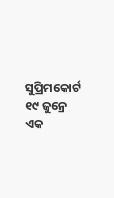ସୁପ୍ରିମକୋର୍ଟ ୧୯ ଜୁନ୍ରେ ଏକ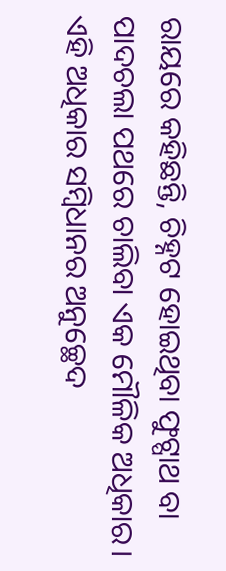ରାୟରେ କହିଛନ୍ତି, ଚିହ୍ନଟ ହୋଇଥିବା ଫୁଟ୍ପାଥ ବା ପାଦଚଲା ପଥରେ ଚାଲିବା ଏକ ମୌଳିକ ଅଧିକାର। ଏହି ଅଧିକାର ସମ୍ବିଧାନର ଅନୁଚ୍ଛେଦ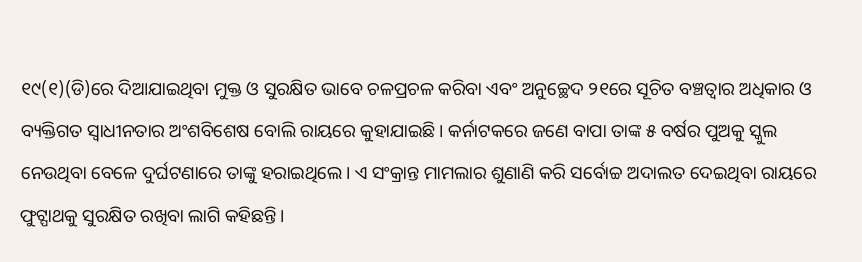୧୯(୧)(ଡି)ରେ ଦିଆଯାଇଥିବା ମୁକ୍ତ ଓ ସୁରକ୍ଷିତ ଭାବେ ଚଳପ୍ରଚଳ କରିବା ଏବଂ ଅନୁଚ୍ଛେଦ ୨୧ରେ ସୂଚିତ ବଞ୍ଚତ୍ବାର ଅଧିକାର ଓ ବ୍ୟକ୍ତିଗତ ସ୍ବାଧୀନତାର ଅଂଶବିଶେଷ ବୋଲି ରାୟରେ କୁହାଯାଇଛି। କର୍ନାଟକରେ ଜଣେ ବାପା ତାଙ୍କ ୫ ବର୍ଷର ପୁଅକୁ ସ୍କୁଲ ନେଉଥିବା ବେଳେ ଦୁର୍ଘଟଣାରେ ତାଙ୍କୁ ହରାଇଥିଲେ। ଏ ସଂକ୍ରାନ୍ତ ମାମଲାର ଶୁଣାଣି କରି ସର୍ବୋଚ୍ଚ ଅଦାଲତ ଦେଇଥିବା ରାୟରେ ଫୁଟ୍ପାଥକୁ ସୁରକ୍ଷିତ ରଖିବା ଲାଗି କହିଛନ୍ତି।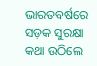ଭାରତବର୍ଷରେ ସଡ଼କ ସୁରକ୍ଷା କଥା ଉଠିଲେ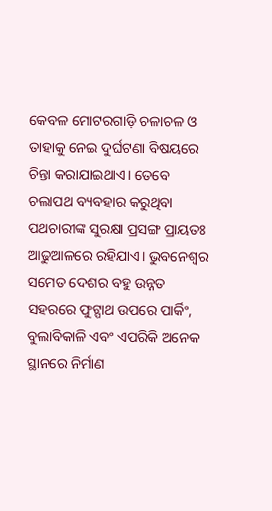କେବଳ ମୋଟରଗାଡ଼ି ଚଳାଚଳ ଓ ତାହାକୁ ନେଇ ଦୁର୍ଘଟଣା ବିଷୟରେ ଚିନ୍ତା କରାଯାଇଥାଏ। ତେବେ ଚଲାପଥ ବ୍ୟବହାର କରୁଥିବା ପଥଚାରୀଙ୍କ ସୁରକ୍ଷା ପ୍ରସଙ୍ଗ ପ୍ରାୟତଃ ଆଢୁଆଳରେ ରହିଯାଏ। ଭୁବନେଶ୍ୱର ସମେତ ଦେଶର ବହୁ ଉନ୍ନତ ସହରରେ ଫୁଟ୍ପାଥ ଉପରେ ପାର୍କିଂ, ବୁଲାବିକାଳି ଏବଂ ଏପରିକି ଅନେକ ସ୍ଥାନରେ ନିର୍ମାଣ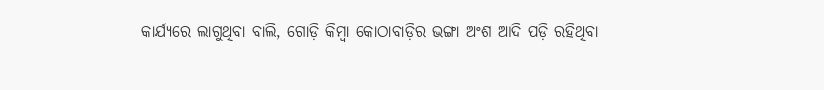କାର୍ଯ୍ୟରେ ଲାଗୁଥିବା ବାଲି, ଗୋଡ଼ି କିମ୍ବା କୋଠାବାଡ଼ିର ଭଙ୍ଗା ଅଂଶ ଆଦି ପଡ଼ି ରହିଥିବା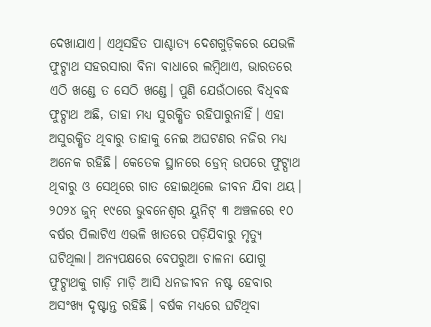ଦେଖାଯାଏ। ଏଥିସହିତ ପାଶ୍ଚାତ୍ୟ ଦେଶଗୁଡ଼ିକରେ ଯେଭଳି ଫୁଟ୍ପାଥ ସହରସାରା ବିନା ବାଧାରେ ଲମ୍ବିଥାଏ, ଭାରତରେ ଏଠି ଖଣ୍ଡେ ତ ସେଠି ଖଣ୍ଡେ। ପୁଣି ଯେଉଁଠାରେ ବିଧିବଦ୍ଧ ଫୁଟ୍ପାଥ ଅଛି, ତାହା ମଧ୍ୟ ସୁରକ୍ଷିତ ରହିପାରୁନାହିଁ। ଏହା ଅସୁରକ୍ଷିତ ଥିବାରୁ ତାହାକୁ ନେଇ ଅଘଟଣର ନଜିର ମଧ୍ୟ ଅନେକ ରହିଛି। କେତେକ ସ୍ଥାନରେ ଡ୍ରେନ୍ ଉପରେ ଫୁଟ୍ପାଥ ଥିବାରୁ ଓ ସେଥିରେ ଗାତ ହୋଇଥିଲେ ଜୀବନ ଯିବା ଥୟ। ୨୦୨୪ ଜୁନ୍ ୧୯ରେ ଭୁବନେଶ୍ୱର ୟୁନିଟ୍ ୩ ଅଞ୍ଚଳରେ ୧୦ ବର୍ଷର ପିଲାଟିଏ ଏଭଳି ଖାତରେ ପଡ଼ିଯିବାରୁ ମୃତ୍ୟୁ ଘଟିଥିଲା। ଅନ୍ୟପକ୍ଷରେ ବେପରୁଆ ଚାଳନା ଯୋଗୁ ଫୁଟ୍ପାଥକୁ ଗାଡ଼ି ମାଡ଼ି ଆସି ଧନଜୀବନ ନଷ୍ଟ ହେବାର ଅସଂଖ୍ୟ ଦୃଷ୍ଟାନ୍ତ ରହିଛି। ବର୍ଷକ ମଧ୍ୟରେ ଘଟିଥିବା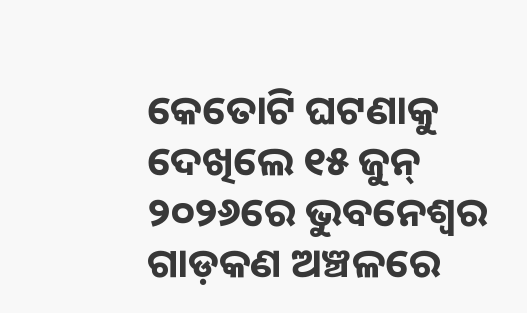କେତୋଟି ଘଟଣାକୁ ଦେଖିଲେ ୧୫ ଜୁନ୍ ୨୦୨୬ରେ ଭୁବନେଶ୍ୱର ଗାଡ଼କଣ ଅଞ୍ଚଳରେ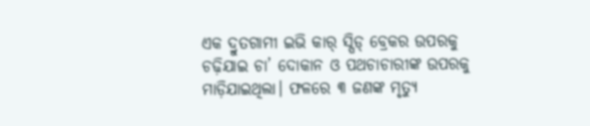ଏକ ଦ୍ରୁତଗାମୀ ଇଭି କାର୍ ସ୍ପିଡ୍ ବ୍ରେକର ଉପରକୁ ଚଢ଼ିଯାଇ ଚା’ ଦୋକାନ ଓ ପଥଚାଚାରୀଙ୍କ ଉପରକୁ ମାଡ଼ିଯାଇଥିଲା। ଫଳରେ ୩ ଜଣଙ୍କ ମୃତ୍ୟୁ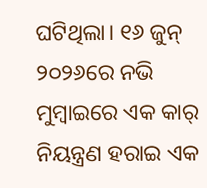ଘଟିଥିଲା। ୧୬ ଜୁନ୍ ୨୦୨୬ରେ ନଭି ମୁମ୍ବାଇରେ ଏକ କାର୍ ନିୟନ୍ତ୍ରଣ ହରାଇ ଏକ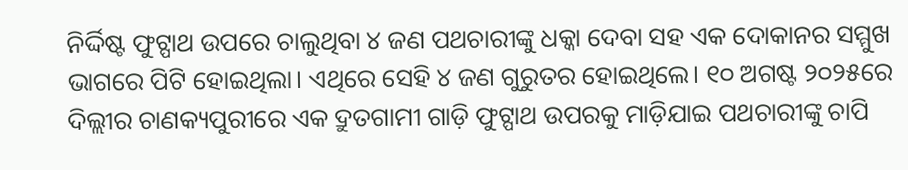ନିର୍ଦ୍ଦିଷ୍ଟ ଫୁଟ୍ପାଥ ଉପରେ ଚାଲୁଥିବା ୪ ଜଣ ପଥଚାରୀଙ୍କୁ ଧକ୍କା ଦେବା ସହ ଏକ ଦୋକାନର ସମ୍ମୁଖ ଭାଗରେ ପିଟି ହୋଇଥିଲା। ଏଥିରେ ସେହି ୪ ଜଣ ଗୁରୁତର ହୋଇଥିଲେ। ୧୦ ଅଗଷ୍ଟ ୨୦୨୫ରେ ଦିଲ୍ଲୀର ଚାଣକ୍ୟପୁରୀରେ ଏକ ଦ୍ରୁତଗାମୀ ଗାଡ଼ି ଫୁଟ୍ପାଥ ଉପରକୁ ମାଡ଼ିଯାଇ ପଥଚାରୀଙ୍କୁ ଚାପି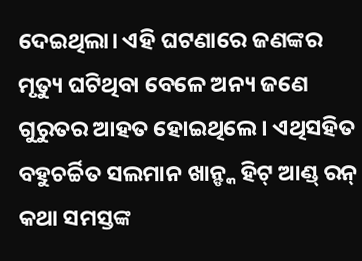ଦେଇଥିଲା। ଏହି ଘଟଣାରେ ଜଣଙ୍କର ମୃତ୍ୟୁ ଘଟିଥିବା ବେଳେ ଅନ୍ୟ ଜଣେ ଗୁରୁତର ଆହତ ହୋଇଥିଲେ। ଏଥିସହିତ ବହୁଚର୍ଚ୍ଚିତ ସଲମାନ ଖାନ୍ଙ୍କ ହିଟ୍ ଆଣ୍ଡ୍ ରନ୍ କଥା ସମସ୍ତଙ୍କ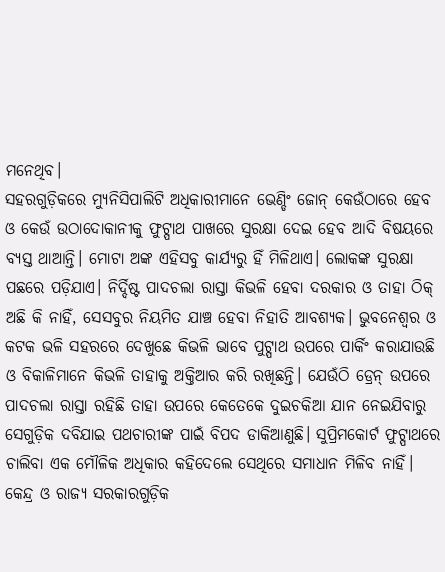ମନେଥିବ।
ସହରଗୁଡ଼ିକରେ ମ୍ୟୁନିସିପାଲିଟି ଅଧିକାରୀମାନେ ଭେଣ୍ଡିଂ ଜୋନ୍ କେଉଁଠାରେ ହେବ ଓ କେଉଁ ଉଠାଦୋକାନୀକୁ ଫୁଟ୍ପାଥ ପାଖରେ ସୁରକ୍ଷା ଦେଇ ହେବ ଆଦି ବିଷୟରେ ବ୍ୟସ୍ତ ଥାଆନ୍ତି। ମୋଟା ଅଙ୍କ ଏହିସବୁ କାର୍ଯ୍ୟରୁ ହିଁ ମିଳିଥାଏ। ଲୋକଙ୍କ ସୁରକ୍ଷା ପଛରେ ପଡ଼ିଯାଏ। ନିର୍ଦ୍ଦିଷ୍ଟ ପାଦଚଲା ରାସ୍ତା କିଭଳି ହେବା ଦରକାର ଓ ତାହା ଠିକ୍ ଅଛି କି ନାହିଁ, ସେସବୁର ନିୟମିତ ଯାଞ୍ଚ ହେବା ନିହାତି ଆବଶ୍ୟକ। ଭୁବନେଶ୍ୱର ଓ କଟକ ଭଳି ସହରରେ ଦେଖୁଛେ କିଭଳି ଭାବେ ପୁଟ୍ପାଥ ଉପରେ ପାର୍କିଂ କରାଯାଉଛି ଓ ବିକାଳିମାନେ କିଭଳି ତାହାକୁ ଅକ୍ତିଆର କରି ରଖିଛନ୍ତି। ଯେଉଁଠି ଡ୍ରେନ୍ ଉପରେ ପାଦଚଲା ରାସ୍ତା ରହିଛି ତାହା ଉପରେ କେତେକେ ଦୁଇଚକିଆ ଯାନ ନେଇଯିବାରୁ ସେଗୁଡ଼ିକ ଦବିଯାଇ ପଥଚାରୀଙ୍କ ପାଇଁ ବିପଦ ଡାକିଆଣୁଛି। ସୁପ୍ରିମକୋର୍ଟ ଫୁଟ୍ପାଥରେ ଚାଲିବା ଏକ ମୌଳିକ ଅଧିକାର କହିଦେଲେ ସେଥିରେ ସମାଧାନ ମିଳିବ ନାହିଁ। କେନ୍ଦ୍ର ଓ ରାଜ୍ୟ ସରକାରଗୁଡ଼ିକ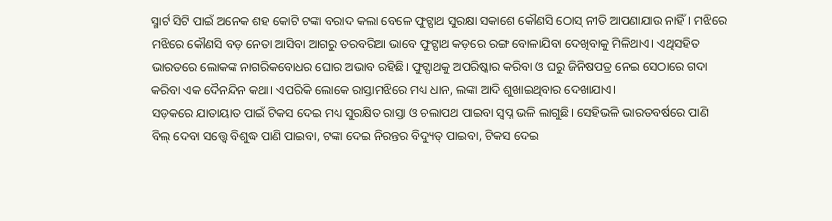ସ୍ମାର୍ଟ ସିଟି ପାଇଁ ଅନେକ ଶହ କୋଟି ଟଙ୍କା ବରାଦ କଲା ବେଳେ ଫୁଟ୍ପାଥ ସୁରକ୍ଷା ସକାଶେ କୌଣସି ଠୋସ୍ ନୀତି ଆପଣାଯାଉ ନାହିଁ। ମଝିରେ ମଝିରେ କୌଣସି ବଡ଼ ନେତା ଆସିବା ଆଗରୁ ତରବରିଆ ଭାବେ ଫୁଟ୍ପାଥ କଡ଼ରେ ରଙ୍ଗ ବୋଳାଯିବା ଦେଖିବାକୁ ମିଳିଥାଏ। ଏଥିସହିତ ଭାରତରେ ଲୋକଙ୍କ ନାଗରିକବୋଧର ଘୋର ଅଭାବ ରହିଛି। ଫୁଟ୍ପାଥକୁ ଅପରିଷ୍କାର କରିବା ଓ ଘରୁ ଜିନିଷପତ୍ର ନେଇ ସେଠାରେ ଗଦା କରିବା ଏକ ଦୈନନ୍ଦିନ କଥା। ଏପରିକି ଲୋକେ ରାସ୍ତାମଝିରେ ମଧ୍ୟ ଧାନ, ଲଙ୍କା ଆଦି ଶୁଖାଇଥିବାର ଦେଖାଯାଏ।
ସଡ଼କରେ ଯାତାୟାତ ପାଇଁ ଟିକସ ଦେଇ ମଧ୍ୟ ସୁରକ୍ଷିତ ରାସ୍ତା ଓ ଚଲାପଥ ପାଇବା ସ୍ବପ୍ନ ଭଳି ଲାଗୁଛି। ସେହିଭଳି ଭାରତବର୍ଷରେ ପାଣି ବିଲ୍ ଦେବା ସତ୍ତ୍ୱେ ବିଶୁଦ୍ଧ ପାଣି ପାଇବା, ଟଙ୍କା ଦେଇ ନିରନ୍ତର ବିଦ୍ୟୁତ୍ ପାଇବା, ଟିକସ ଦେଇ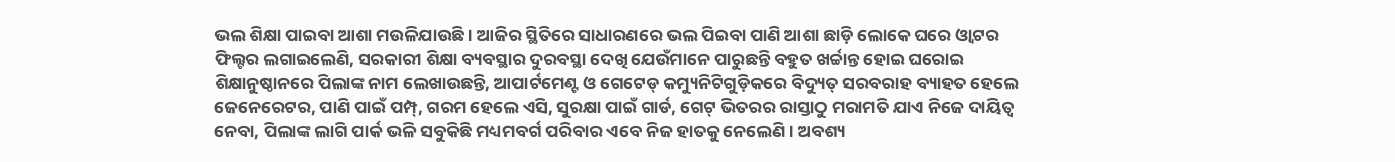ଭଲ ଶିକ୍ଷା ପାଇବା ଆଶା ମଉଳିଯାଉଛି। ଆଜିର ସ୍ଥିତିରେ ସାଧାରଣରେ ଭଲ ପିଇବା ପାଣି ଆଶା ଛାଡ଼ି ଲୋକେ ଘରେ ଓ୍ବାଟର ଫିଲ୍ଟର ଲଗାଇଲେଣି, ସରକାରୀ ଶିକ୍ଷା ବ୍ୟବସ୍ଥାର ଦୁରବସ୍ଥା ଦେଖି ଯେଉଁମାନେ ପାରୁଛନ୍ତି ବହୁତ ଖର୍ଚ୍ଚାନ୍ତ ହୋଇ ଘରୋଇ ଶିକ୍ଷାନୁଷ୍ଠାନରେ ପିଲାଙ୍କ ନାମ ଲେଖାଉଛନ୍ତି, ଆପାର୍ଟମେଣ୍ଟ ଓ ଗେଟେଡ୍ କମ୍ୟୁନିଟିଗୁଡ଼ିକରେ ବିଦ୍ୟୁତ୍ ସରବରାହ ବ୍ୟାହତ ହେଲେ ଜେନେରେଟର, ପାଣି ପାଇଁ ପମ୍ପ୍, ଗରମ ହେଲେ ଏସି, ସୁରକ୍ଷା ପାଇଁ ଗାର୍ଡ, ଗେଟ୍ ଭିତରର ରାସ୍ତାଠୁ ମରାମତି ଯାଏ ନିଜେ ଦାୟିତ୍ୱ ନେବା, ପିଲାଙ୍କ ଲାଗି ପାର୍କ ଭଳି ସବୁକିଛି ମଧ୍ୟମବର୍ଗ ପରିବାର ଏବେ ନିଜ ହାତକୁ ନେଲେଣି। ଅବଶ୍ୟ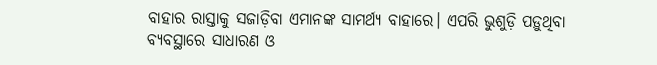ବାହାର ରାସ୍ତାକୁ ସଜାଡ଼ିବା ଏମାନଙ୍କ ସାମର୍ଥ୍ୟ ବାହାରେ। ଏପରି ଭୁଶୁଡ଼ି ପଡ଼ୁଥିବା ବ୍ୟବସ୍ଥାରେ ସାଧାରଣ ଓ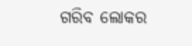ଗରିବ ଲୋକର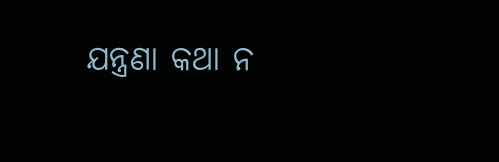ଯନ୍ତ୍ରଣା କଥା ନ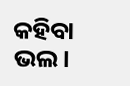କହିବା ଭଲ।